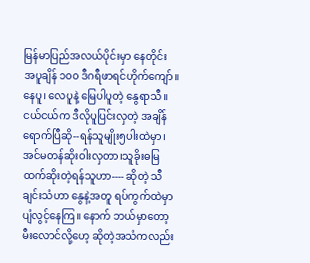မြန်မာပြည်အလယ်ပိုင်းမှာ နေတိုင်း အပူချိန် ၁၀၀ ဒီဂရီဖာရင်ဟိုက်ကျော်။ နေပူ၊ လေပူနဲ့ မြေပါပူတဲ့ နွေရာသီ။ ငယ်ငယ်က ဒီလိုပူပြင်းလှတဲ့ အချိန်ရောက်ပြီဆို--ရန်သူမျိုး၅ပါးထဲမှာ၊အင်မတန်ဆိုးဝါးလှတာ၊သူခိုးဓမြထက်ဆိုးတဲ့ရန်သူဟာ---- ဆိုတဲ့ သီချင်းသံဟာ နွေနဲ့အတူ ရပ်ကွက်ထဲမှာ ပျံလွင့်နေကြ။ နောက် ဘယ်မှာတော့ မီးလောင်လို့ဟေ့ ဆိုတဲ့အသံကလည်း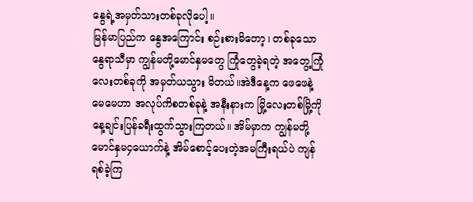နွေရဲ့အမှတ်သားတစ်ခုလိုပေါ့။
မြန်မာပြည်က နွေအကြောင်း စဉ်းစားမိတော့၊ တစ်ခုသော နွေရာသီမှာ ကျွန်မတို့မောင်နှမတွေ ကြုံတွေခဲ့ရတဲ့ အတွေ့ကြုံလေးတစ်ခုကို အမှတ်ယသွား မိတယ်။အဲဒီနေ့က ဖေဖေနဲ့ မေမေဟာ အလုပ်ကိစတစ်ခုနဲ့ အနီးနားက မြို့လေးတစ်မြို့ကို နေ့ချင်းပြန်ခရီးထွက်သွားကြတယ်။ အိမ်မှာက ကျွန်မတို့ မောင်နှမ၄ယောက်နဲ့ အိမ်စောင့်ပေးတဲ့အမကြီးရယ်ပဲ ကျန်ရစ်ခဲ့ကြ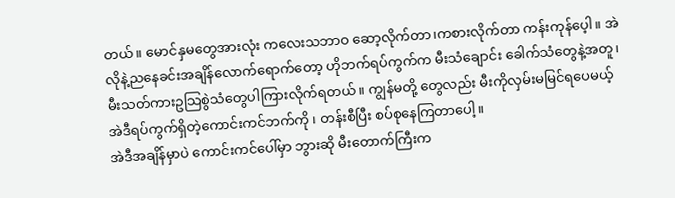တယ်။ မောင်နှမတွေအားလုံး ကလေးသဘာဝ ဆော့လိုက်တာ၊ကစားလိုက်တာ ကန်းကုန်ပေ့ါ။ အဲလိုနဲ့ညနေခင်းအချိန်လောက်ရောက်တော့ ဟိုဘက်ရပ်ကွက်က မီးသံချောင်း ခေါက်သံတွေနဲ့အတူ၊မီးသတ်ကားဥသြစွဲသံတွေပါကြားလိုက်ရတယ်။ ကျွန်မတို့ တွေလည်း မီးကိုလှမ်းမမြင်ရပေမယ့် အဲဒီရပ်ကွက်ရှိတဲ့ကောင်းကင်ဘက်ကို ၊ တန်းစီပြီး စပ်စုနေကြတာပေါ့။
အဲဒီအချိန်မှာပဲ ကောင်းကင်ပေါ်မှာ ဘွားဆို မီးတောက်ကြီးက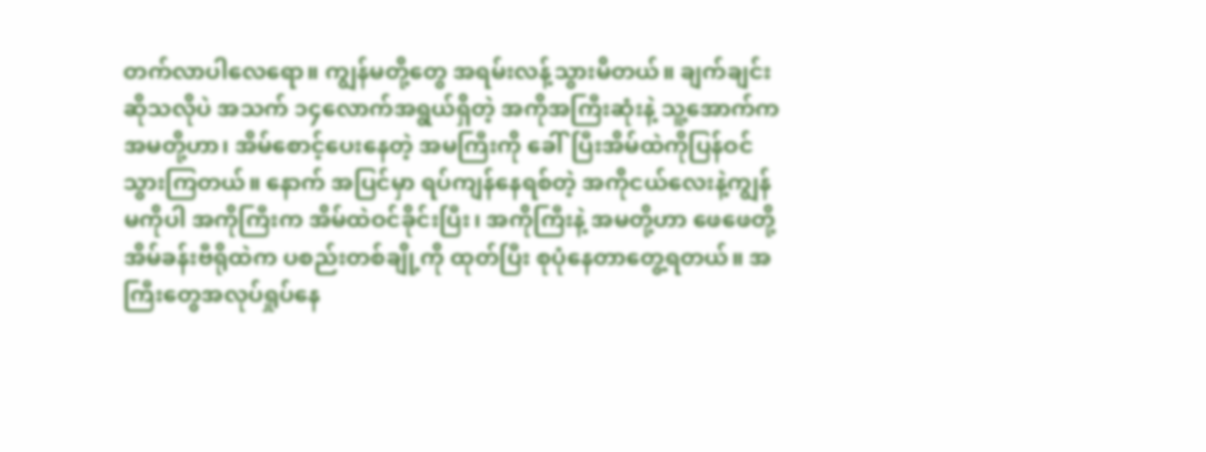တက်လာပါလေရော။ ကျွန်မတို့တွေ အရမ်းလန့်သွားမိတယ်။ ချက်ချင်းဆိုသလိုပဲ အသက် ၁၄လောက်အရွယ်ရှိတဲ့ အကိုအကြီးဆုံးနဲ့ သူ့အောက်ကအမတို့ဟာ၊ အိမ်စောင့်ပေးနေတဲ့ အမကြီးကို ခေါ်ပြီးအိမ်ထဲကိုပြန်ဝင်သွားကြတယ်။ နောက် အပြင်မှာ ရပ်ကျန်နေရစ်တဲ့ အကိုငယ်လေးနဲ့ကျွန်မကိုပါ အကိုကြီးက အိမ်ထဲဝင်ခိုင်းပြီး၊ အကိုကြီးနဲ့ အမတို့ဟာ ဖေဖေတို့ အိမ်ခန်းဗီရိုထဲက ပစည်းတစ်ချို့ကို ထုတ်ပြီး စုပုံနေတာတွေ့ရတယ်။ အကြီးတွေအလုပ်ရှုပ်နေ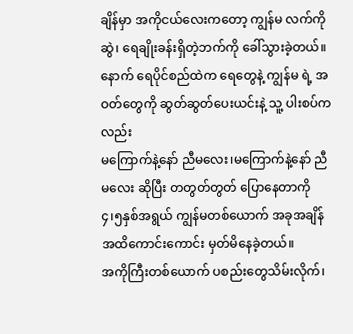ချိန်မှာ အကိုငယ်လေးကတော့ ကျွန်မ လက်ကိုဆွဲ၊ ရေချိုးခန်းရှိတဲ့ဘက်ကို ခေါ်သွားခဲ့တယ်။ နောက် ရေပိုင်စည်ထဲက ရေတွေနဲ့ ကျွန်မ ရဲ့ အဝတ်တွေကို ဆွတ်ဆွတ်ပေးယင်းနဲ့ သူ့ ပါးစပ်ကလည်း
မကြောက်နဲ့နော် ညီမလေး၊မကြောက်နဲ့နော် ညီမလေး ဆိုပြီး တတွတ်တွတ် ပြောနေတာကို
၄၊၅နှစ်အရွယ် ကျွန်မတစ်ယောက် အခုအချိန်အထိကောင်းကောင်း မှတ်မိနေခဲ့တယ်။
အကိုကြီးတစ်ယောက် ပစည်းတွေသိမ်းလိုက်၊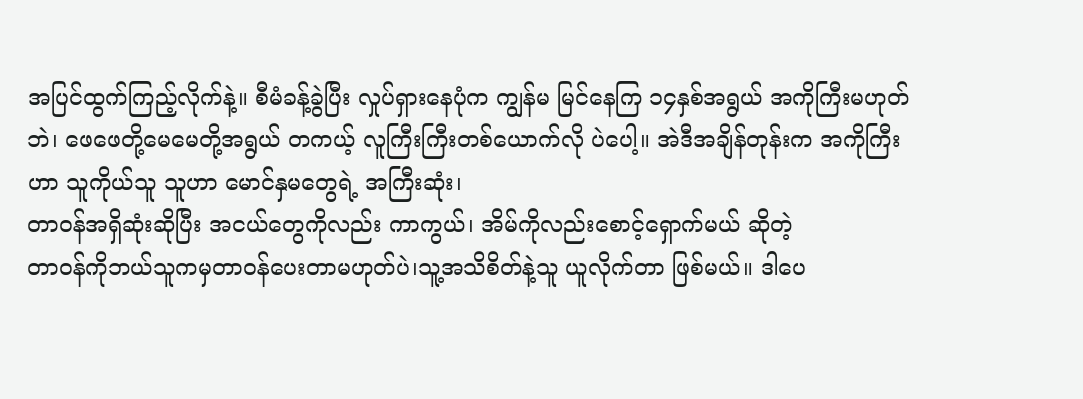အပြင်ထွက်ကြည့်လိုက်နဲ့။ စီမံခန့်ခွဲပြီး လှုပ်ရှားနေပုံက ကျွန်မ မြင်နေကြ ၁၄နှစ်အရွယ် အကိုကြီးမဟုတ်ဘဲ၊ ဖေဖေတို့မေမေတို့အရွယ် တကယ့် လူကြီးကြီးတစ်ယောက်လို ပဲပေါ့။ အဲဒီအချိန်တုန်းက အကိုကြီးဟာ သူကိုယ်သူ သူဟာ မောင်နှမတွေရဲ့ အကြီးဆုံး၊
တာဝန်အရှိဆုံးဆိုပြီး အငယ်တွေကိုလည်း ကာကွယ်၊ အိမ်ကိုလည်းစောင့်ရှောက်မယ် ဆိုတဲ့
တာဝန်ကိုဘယ်သူကမှတာဝန်ပေးတာမဟုတ်ပဲ၊သူ့အသိစိတ်နဲ့သူ ယူလိုက်တာ ဖြစ်မယ်။ ဒါပေ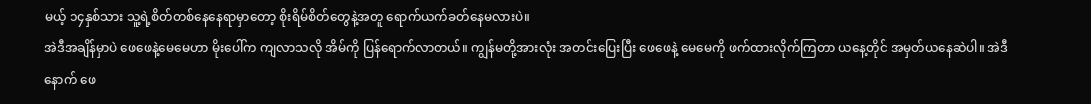မယ့် ၁၄နှစ်သား သူ့ရဲ့စိတ်တစ်နေနေရာမှာတော့ စိုးရိမ်စိတ်တွေနဲ့အတူ ရောက်ယက်ခတ်နေမလားပဲ။
အဲဒီအချိန်မှာပဲ ဖေဖေနဲ့မေမေဟာ မိုးပေါ်က ကျလာသလို အိမ်ကို ပြန်ရောက်လာတယ်။ ကျွန်မတို့အားလုံး အတင်းပြေးပြီး ဖေဖေနဲ့ မေမေကို ဖက်ထားလိုက်ကြတာ ယနေ့တိုင် အမှတ်ယနေဆဲပါ။ အဲဒီနောက် ဖေ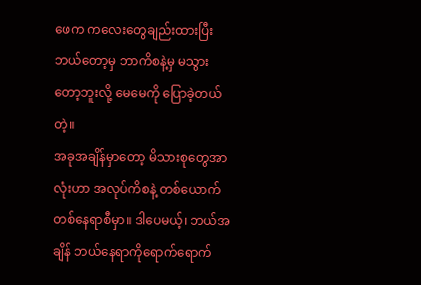ဖေက ကလေးတွေချည်းထားပြီး ဘယ်တော့မှ ဘာကိစနဲ့မှ မသွားတော့ဘူးလို့ မေမေကို ပြောခဲ့တယ်တဲ့။
အခုအချိန်မှာတော့ မိသားစုတွေအာလုံးဟာ အလုပ်ကိစနဲ့ တစ်ယောက်တစ်နေရာစီမှာ။ ဒါပေမယ့်၊ ဘယ်အချိန် ဘယ်နေရာကိုရောက်ရောက်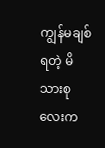ကျွန်မချစ်ရတဲ့ မိသားစုလေးက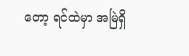တော့ ရင်ထဲမှာ အမြဲရှိ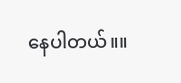နေပါတယ်။။